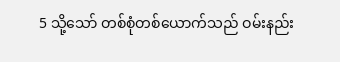5 သို့သော် တစ်စုံတစ်ယောက်သည် ဝမ်းနည်း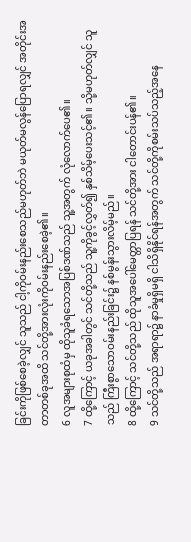ခြင်းကိုဖြစ်စေခဲ့လျှင် သူသည် ငါ့ကိုဝမ်းနည်းစေသည်မဟုတ်ဘဲ မယုတ်မလွန်ပြောရလျှင် အတိုင်းအတာတစ်ခုအထိ သင်တို့အားလုံးကိုဝမ်းနည်းစေခဲ့၏။
6 လူအများစုထံမှ ထိုသူခံရသောအပြစ်ဒဏ်သည် သူ့အတွက် လုံလောက်ပေ၏။
7 ထို့ကြောင့် ယခုအခါတွင် သင်တို့သည် သူ့ကိုခွင့်လွှတ်၍ နှစ်သိမ့်ပေးသင့်၏။ သို့မဟုတ်လျှင် သူသည် ကြီးစွာသောဝမ်းနည်းခြင်း၌ နစ်မွန်းသွားလိမ့်မည်။
8 ထို့ကြောင့် သင်တို့သည် ထိုသူအပေါ်မေတ္တာပြရန် သင်တို့အား ငါတောင်းပန်၏။
9 သင်တို့သည် အရာရာ၌ နာခံမှုရှိမရှိ ငါသိရှိနိုင်ရန်အတွက် သင်တို့ကိုစမ်းသပ်သည့်အနေ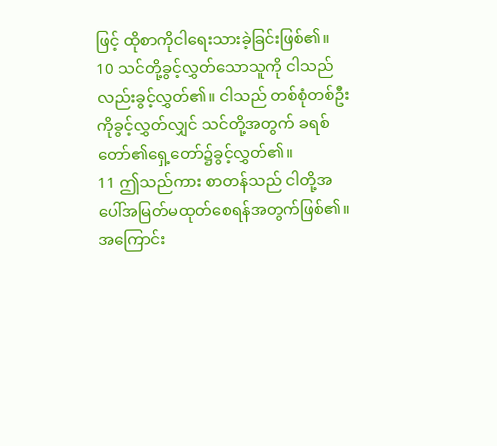ဖြင့် ထိုစာကိုငါရေးသားခဲ့ခြင်းဖြစ်၏။
10 သင်တို့ခွင့်လွှတ်သောသူကို ငါသည်လည်းခွင့်လွှတ်၏။ ငါသည် တစ်စုံတစ်ဦးကိုခွင့်လွှတ်လျှင် သင်တို့အတွက် ခရစ်တော်၏ရှေ့တော်၌ခွင့်လွှတ်၏။
11 ဤသည်ကား စာတန်သည် ငါတို့အပေါ်အမြတ်မထုတ်စေရန်အတွက်ဖြစ်၏။ အကြောင်း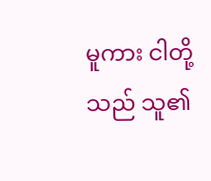မူကား ငါတို့သည် သူ၏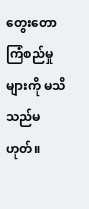တွေးတောကြံစည်မှုများကို မသိသည်မဟုတ်။